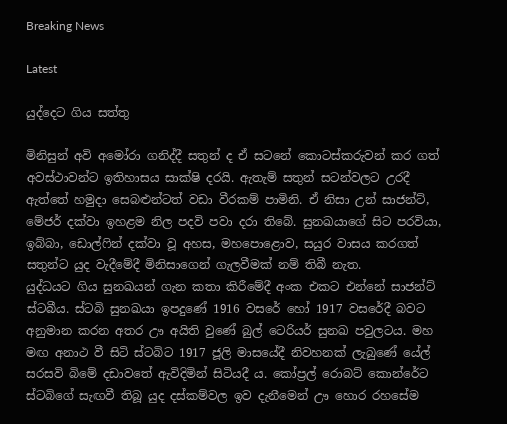Breaking News

Latest

යුද්දෙට ගිය සත්තු

මිනිසුන් අවි අමෝරා ගනිද්දී සතුන් ද ඒ සටනේ කොටස්කරුවන් කර ගත් අවස්ථාවන්ට ඉතිහාසය සාක්ෂි දරයි. ඇතැම් සතුන් සටන්වලට උරදී ඇත්තේ හමුදා සෙබළුන්ටත් වඩා වීරකම් පාමිනි. ඒ නිසා උන් සාජන්ට්, මේජර් දක්වා ඉහළම නිල පදවි පවා දරා තිබේ. සුනඛයාගේ සිට පරවියා, ඉබ්බා, ඩොල්‍ෆින් දක්වා වූ අහස, මහපොළොව, සයුර වාසය කරගත් සතුන්ට යුද වැදීමේදී මිනිසාගෙන් ගැලවීමක් නම් තිබී නැත.
යුද්ධයට ගිය සුනඛයන් ගැන කතා කිරීමේදී අංක එකට එන්නේ සාජන්ට් ස්ටබීය. ස්ටබි සුනඛයා ඉපදුණේ 1916 වසරේ හෝ 1917 වසරේදී බවට අනුමාන කරන අතර ඌ අයිති වුණේ බුල් ටෙරියර් සුනඛ පවුලටය. මහ මඟ අනාථ වී සිටි ස්ටබිට 1917 ජූලි මාසයේදී නිවහනක් ලැබුණේ යේල් සරසවි බිමේ දඩාවතේ ඇවිදිමින් සිටියදී ය. කෝප්‍රල් රොබට් කොන්රේට ස්ටබිගේ සැඟවී තිබූ යුද දස්කම්වල ඉව දැනීමෙන් ඌ හොර රහසේම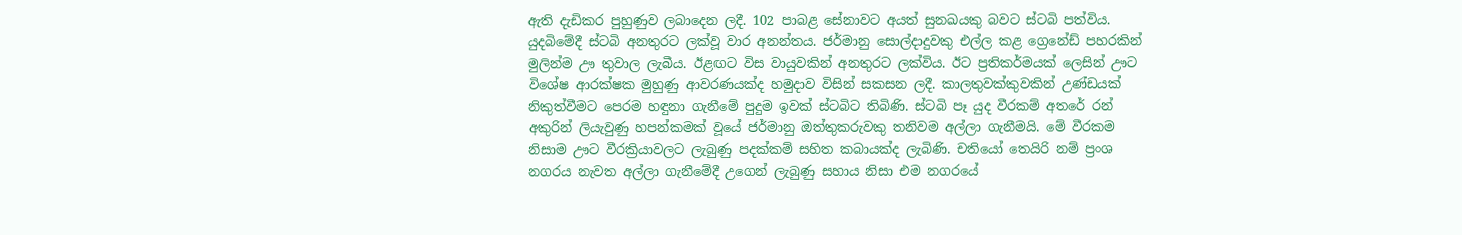ඇති දැඩිකර පුහුණුව ලබාදෙන ලදී. 102 පාබළ සේනාවට අයත් සුනඛයකු බවට ස්ටබි පත්විය.
යුදබිමේදී ස්ටබි අනතුරට ලක්වූ වාර අනන්තය. ජර්මානු සොල්දාදුවකු එල්ල කළ ග්‍රෙනේඩ් පහරකින් මුලින්ම ඌ තුවාල ලැබීය. ඊළඟට විස වායුවකින් අනතුරට ලක්විය. ඊට ප්‍රතිකර්මයක් ලෙසින් ඌට විශේෂ ආරක්ෂක මුහුණු ආවරණයක්ද හමුදාව විසින් සකසන ලදී. කාලතුවක්කුවකින් උණ්ඩයක් නිකුත්වීමට පෙරම හඳුනා ගැනීමේ පුදුම ඉවක් ස්ටබිට ‍තිබිණි. ස්ටබි පෑ යුද වීරකම් අතරේ රන් අකුරින් ලියැවුණු හපන්කමක් වූයේ ජර්මානු ඔත්තුකරුවකු තනිවම අල්ලා ගැනීමයි. මේ වීරකම නිසාම ඌට වීරක්‍රියාවලට ලැබුණු පදක්කම් සහිත කබායක්ද ලැබිණි. චතියෝ තෙයිරි නම් ප්‍රංශ නගරය නැවත අල්ලා ගැනීමේදී උගෙන් ලැබුණු සහාය නිසා එම නගරයේ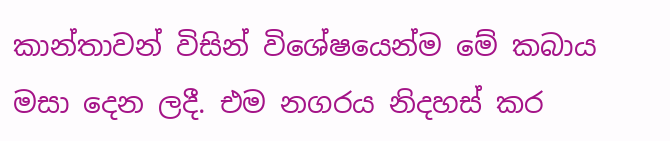කාන්තාවන් විසින් විශේෂයෙන්ම මේ කබාය මසා දෙන ලදී. එම නගරය නිදහස් කර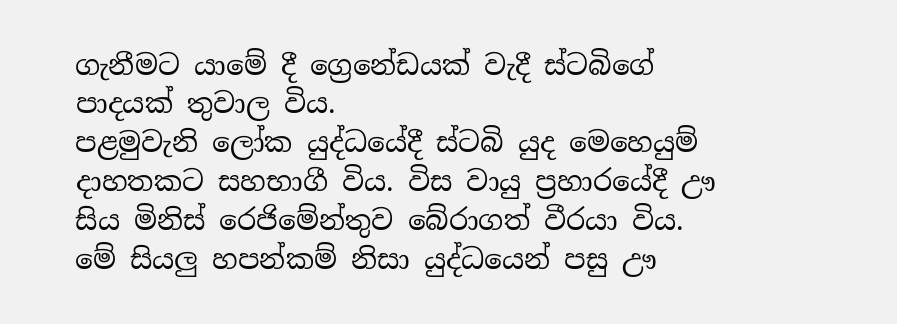ගැනීමට යාමේ දී ග්‍රෙනේඩයක් වැදී ස්ටබිගේ පාදයක් තුවාල විය.
පළමුවැනි ලෝක යුද්ධයේදී ස්ටබි යුද මෙහෙයුම් දාහතකට සහභාගී විය. විස වායු ප්‍රහාරයේදී ඌ සිය මිනිස් රෙජිමේන්තුව බේරාගත් වීරයා විය. මේ සියලු හපන්කම් නිසා යුද්ධයෙන් පසු ඌ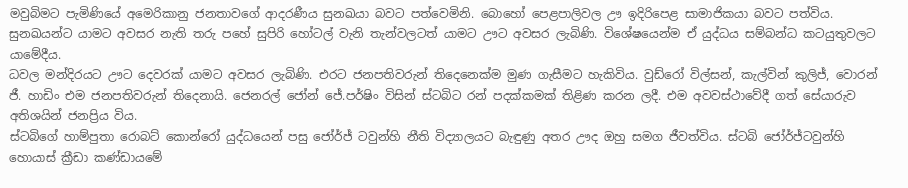මවුබිමට පැමි‍ණියේ අමෙරිකානු ජනතාවගේ ආදරණීය සුනඛයා බවට පත්වෙමිනි. බොහෝ පෙළපාලිවල ඌ ඉදිරිපෙළ සාමාජිකයා බවට පත්විය. සුනඛයන්ට යාමට අවසර නැති තරු පහේ සුපිරි හෝටල් වැනි තැන්වලටත් යාමට ඌට අවසර ලැබිණි. වි‍ශේෂයෙන්ම ඒ යුද්ධය සම්බන්ධ කටයුතුවලට යාමේදීය.
ධවල මන්දිරයට ඌට දෙවරක් යාමට අවසර ලැබිණි. එරට ජනපතිවරුන් තිදෙනෙක්ම මුණ ගැසීමට හැකිවිය. වුඩ්රෝ විල්සන්, කැල්වින් කුලිජ්, වොරන් ජී. හාඩිං එම ජනපතිවරුන් තිදෙනායි. ජෙනරල් ජෝන් ජේ.පර්ෂිං විසින් ස්ටබිට රන් පදක්කමක් තිළිණ කරන ලදී. එම අවවස්ථාවේදී ගත් සේයාරුව අතිශයින් ජනප්‍රිය විය.
ස්ටබිගේ හාම්පුතා රොබට් කොන්රෝ යුද්ධයෙන් පසු ජෝර්ජ් ටවුන්හි නීති විද්‍යාලයට බැඳුණු අතර ඌද ඔහු සමග ජීවත්විය. ස්ටබි ජෝර්ජ්ටවුන්හි හොයාස් ක්‍රීඩා කණ්ඩායමේ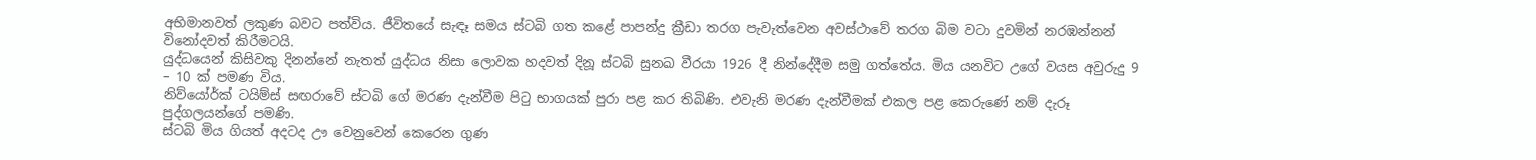අභිමානවත් ලකුණ බවට පත්විය. ජීවිතයේ සැඳෑ සමය ස්ටබි ගත කළේ පාපන්දු ක්‍රීඩා තරග පැවැත්වෙන අවස්ථාවේ තරග බිම වටා දුවමින් නරඹන්නන් විනෝදවත් කිරීමටයි.
යුද්ධයෙන් කිසිවකු දිනන්නේ නැතත් යුද්ධය නිසා ලොවක හදවත් දිනූ ස්ටබි සුනඛ වීරයා 1926 දී නින්දේදීම සමු ගත්තේය. මිය යනවිට උගේ වයස අවුරුදු 9 – 10 ක් පමණ විය.
නිව්යෝර්ක් ටයිම්ස් සඟරාවේ ස්ටබි ගේ මරණ දැන්වීම පිටු භාගයක් පුරා පළ කර තිබිණි. එවැනි මරණ දැන්වීමක් එකල පළ කෙරුණේ නම් දැරූ පුද්ගලයන්ගේ පමණි.
ස්ටබි මිය ගියත් අදටද ඌ වෙනුවෙන් කෙරෙන ගුණ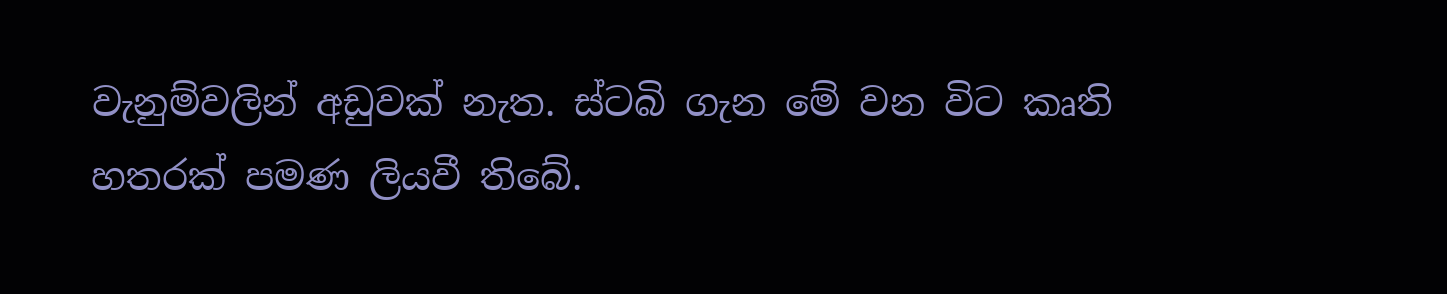වැනුම්වලින් අඩුවක් නැත. ස්ටබි ගැන මේ වන විට කෘති හතරක් පමණ ලියවී තිබේ.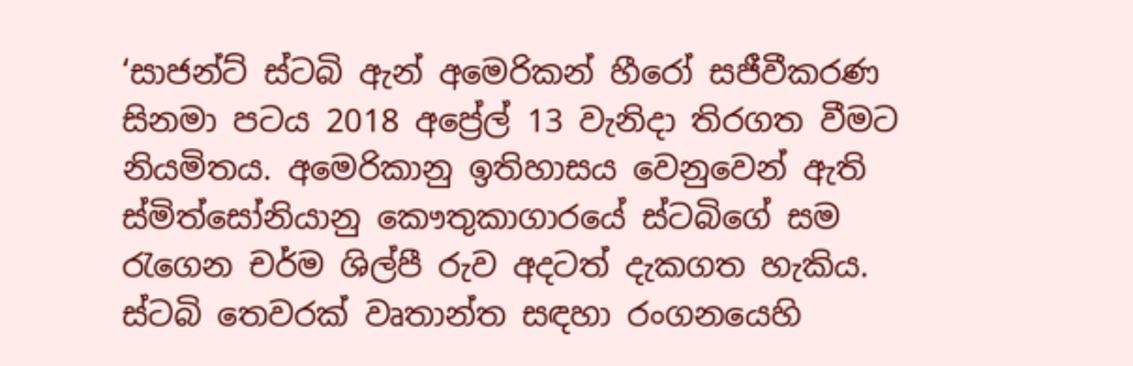‘සාජන්ට් ස්ටබි ඇන් අමෙරිකන් හීරෝ සජීවීකරණ සිනමා පටය 2018 අප්‍රේල් 13 වැනිදා තිරගත වීමට නියමිතය. අමෙරිකානු ඉතිහාසය වෙනුවෙන් ඇති ස්මිත්සෝනියානු කෞතුකාගාරයේ ස්ටබිගේ සම රැගෙන චර්ම ශිල්පී රුව අදටත් දැකගත හැකිය.
ස්ටබි තෙවරක් වෘතාන්ත සඳහා රංගනයෙහි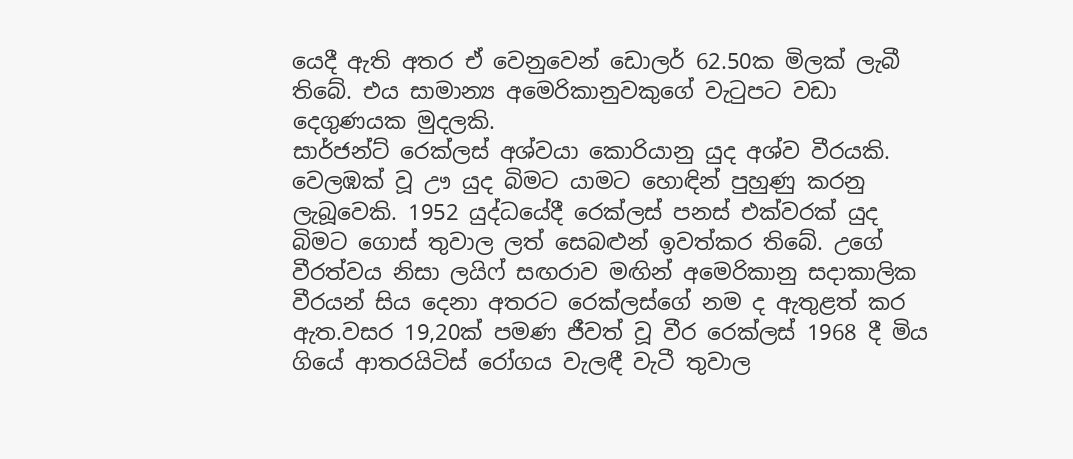යෙදී ඇති අතර ඒ වෙනුවෙන් ඩොලර් 62.50ක මිලක් ලැබී තිබේ. එය සාමාන්‍ය අමෙරිකානුවකුගේ වැටුපට වඩා දෙගුණයක මුදලකි.
සාර්ජන්ට් රෙක්ලස් අශ්වයා කොරියානු යුද අශ්ව වීරයකි. වෙලඹක් වූ ඌ යුද බිමට යාමට හොඳින් පුහුණු කරනු ලැබූවෙකි. 1952 යුද්ධයේදී රෙක්ලස් පනස් එක්වරක් යුද බිමට ගොස් තුවාල ලත් සෙබළුන් ඉවත්කර තිබේ. උගේ වීරත්වය නිසා ලයිෆ් සඟරාව මඟින් අමෙරිකානු සදාකාලික වීරයන් සිය දෙනා අතරට රෙක්ලස්ගේ නම ද ඇතුළත් කර ඇත.වසර 19,20ක් පමණ ජීවත් වූ වීර රෙක්ලස් 1968 දී මිය ගියේ ආතරයිටිස් රෝගය වැලඳී වැටී තුවාල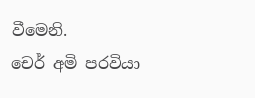වීමෙනි.
චෙර් අමි පරවියා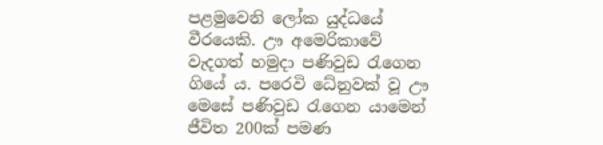පළමුවෙනි ලෝක යුද්ධයේ වීරයෙකි. ඌ අමෙරිකාවේ වැදගත් හමුදා පණිවුඩ රැගෙන ගියේ ය. පරෙවි ධේනුවක් වූ ඌ මෙසේ පණිවුඩ රැගෙන යාමෙන් ජීවිත 200ක් පමණ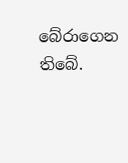බේරාගෙන තිබේ.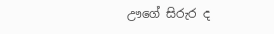ඌගේ සිරුර ද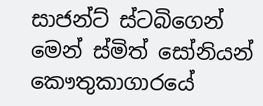සාජන්ට් ස්ටබිගෙන් මෙන් ස්මිත් සෝනියන් කෞතුකාගාරයේ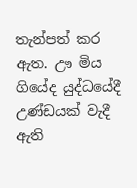තැන්පත් කර ඇත. ඌ මිය ගියේද යුද්ධයේදී උණ්ඩයක් වැදී ඇති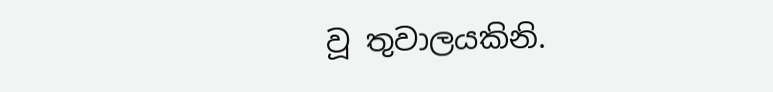වූ තුවාලයකිනි.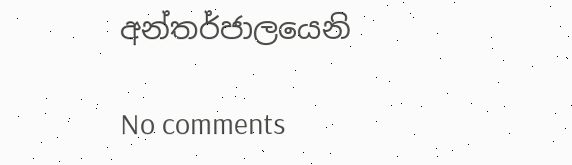අන්තර්ජාලයෙනි

No comments